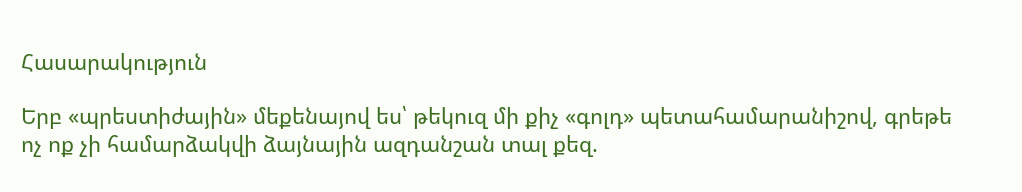Հասարակություն

Երբ «պրեստիժային» մեքենայով ես՝ թեկուզ մի քիչ «գոլդ» պետահամարանիշով, գրեթե ոչ ոք չի համարձակվի ձայնային ազդանշան տալ քեզ.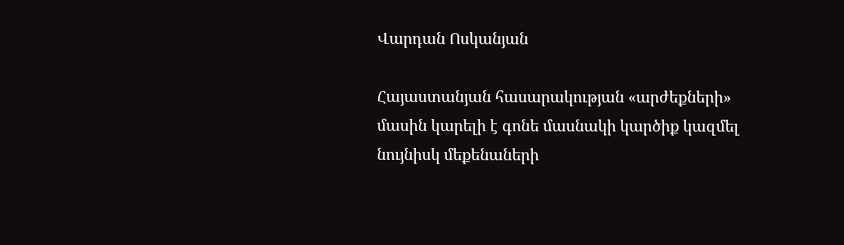Վարդան Ոսկանյան

Հայաստանյան հասարակության «արժեքների» մասին կարելի է գոնե մասնակի կարծիք կազմել նույնիսկ մեքենաների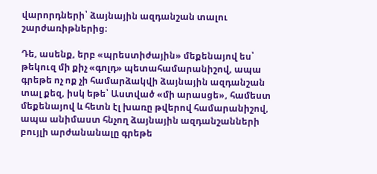վարորդների՝ ձայնային ազդանշան տալու շարժառիթներից։

Դե, ասենք, երբ «պրեստիժային» մեքենայով ես՝ թեկուզ մի քիչ «գոլդ» պետահամարանիշով, ապա գրեթե ոչ ոք չի համարձակվի ձայնային ազդանշան տալ քեզ, իսկ եթե՝ Աստված «մի արասցե», համեստ մեքենայով և հետն էլ խառը թվերով համարանիշով, ապա անիմաստ հնչող ձայնային ազդանշանների բույլի արժանանալը գրեթե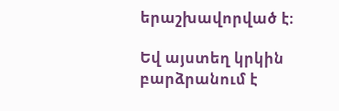երաշխավորված է։

Եվ այստեղ կրկին բարձրանում է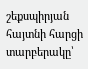շեքսպիրյան հայտնի հարցի տարբերակը՝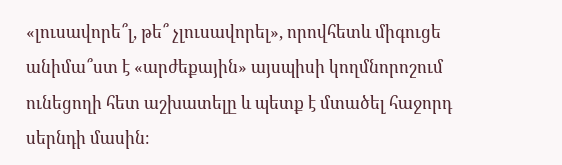«լուսավորե՞լ, թե՞ չլուսավորել», որովհետև միգուցե անիմա՞ստ է «արժեքային» այսպիսի կողմնորոշում ունեցողի հետ աշխատելը և պետք է մտածել հաջորդ սերնդի մասին։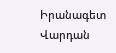Իրանագետ Վարդան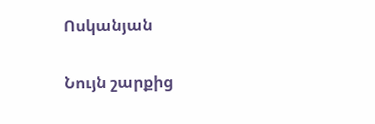Ոսկանյան

Նույն շարքից